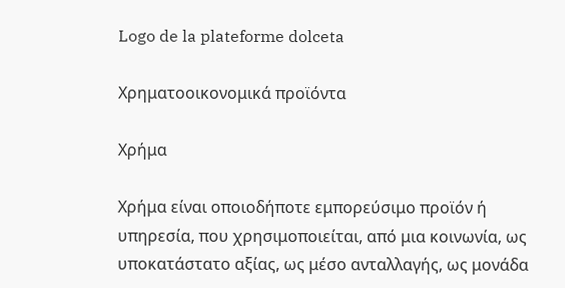Logo de la plateforme dolceta

Χρηματοοικονομικά προϊόντα

Χρήμα

Χρήμα είναι οποιοδήποτε εμπορεύσιμο προϊόν ή υπηρεσία, που χρησιμοποιείται, από μια κοινωνία, ως υποκατάστατο αξίας, ως μέσο ανταλλαγής, ως μονάδα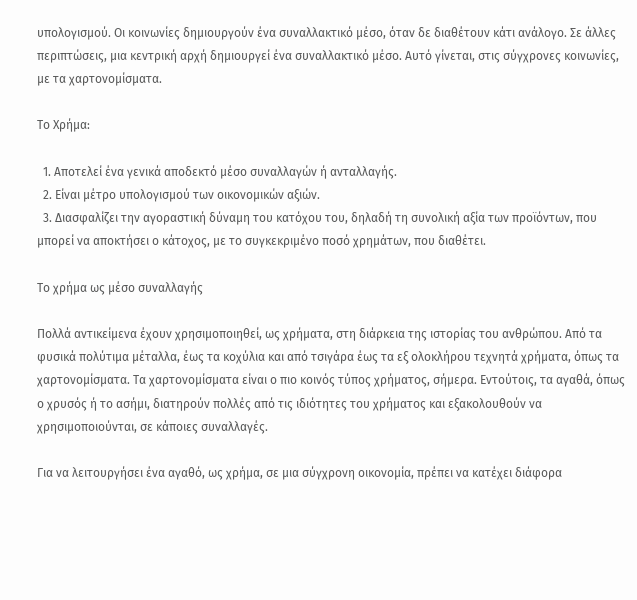υπολογισμού. Οι κοινωνίες δημιουργούν ένα συναλλακτικό μέσο, όταν δε διαθέτουν κάτι ανάλογο. Σε άλλες περιπτώσεις, μια κεντρική αρχή δημιουργεί ένα συναλλακτικό μέσο. Αυτό γίνεται, στις σύγχρονες κοινωνίες, με τα χαρτονομίσματα.

Το Χρήμα:

  1. Αποτελεί ένα γενικά αποδεκτό μέσο συναλλαγών ή ανταλλαγής.
  2. Είναι μέτρο υπολογισμού των οικονομικών αξιών.
  3. Διασφαλίζει την αγοραστική δύναμη του κατόχου του, δηλαδή τη συνολική αξία των προϊόντων, που μπορεί να αποκτήσει ο κάτοχος, με το συγκεκριμένο ποσό χρημάτων, που διαθέτει.

Το χρήμα ως μέσο συναλλαγής

Πολλά αντικείμενα έχουν χρησιμοποιηθεί, ως χρήματα, στη διάρκεια της ιστορίας του ανθρώπου. Από τα φυσικά πολύτιμα μέταλλα, έως τα κοχύλια και από τσιγάρα έως τα εξ ολοκλήρου τεχνητά χρήματα, όπως τα χαρτονομίσματα. Τα χαρτονομίσματα είναι ο πιο κοινός τύπος χρήματος, σήμερα. Εντούτοις, τα αγαθά, όπως ο χρυσός ή το ασήμι, διατηρούν πολλές από τις ιδιότητες του χρήματος και εξακολουθούν να χρησιμοποιούνται, σε κάποιες συναλλαγές.

Για να λειτουργήσει ένα αγαθό, ως χρήμα, σε μια σύγχρονη οικονομία, πρέπει να κατέχει διάφορα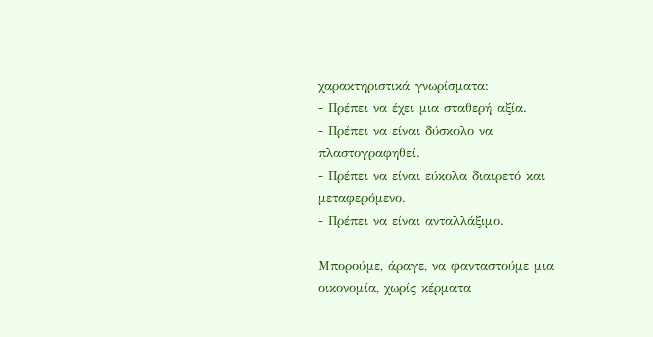χαρακτηριστικά γνωρίσματα:
- Πρέπει να έχει μια σταθερή αξία.
- Πρέπει να είναι δύσκολο να πλαστογραφηθεί.
- Πρέπει να είναι εύκολα διαιρετό και μεταφερόμενο.
- Πρέπει να είναι ανταλλάξιμο.

Μπορούμε, άραγε, να φανταστούμε μια οικονομία, χωρίς κέρματα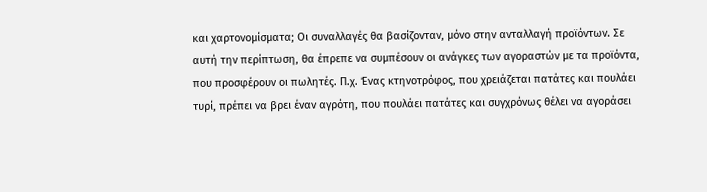και χαρτονομίσματα; Οι συναλλαγές θα βασίζονταν, μόνο στην ανταλλαγή προϊόντων. Σε αυτή την περίπτωση, θα έπρεπε να συμπέσουν οι ανάγκες των αγοραστών με τα προϊόντα, που προσφέρουν οι πωλητές. Π.χ. Ένας κτηνοτρόφος, που χρειάζεται πατάτες και πουλάει τυρί, πρέπει να βρει έναν αγρότη, που πουλάει πατάτες και συγχρόνως θέλει να αγοράσει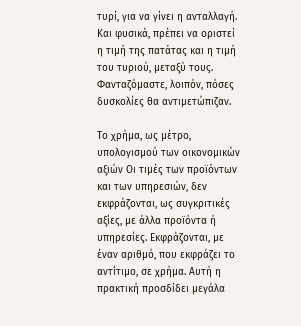τυρί, για να γίνει η ανταλλαγή. Και φυσικά, πρέπει να οριστεί η τιμή της πατάτας και η τιμή του τυριού, μεταξύ τους. Φανταζόμαστε, λοιπόν, πόσες δυσκολίες θα αντιμετώπιζαν.

Το χρήμα, ως μέτρο, υπολογισμού των οικονομικών αξιών Οι τιμές των προϊόντων και των υπηρεσιών, δεν εκφράζονται, ως συγκριτικές αξίες, με άλλα προϊόντα ή υπηρεσίες. Εκφράζονται, με έναν αριθμό, που εκφράζει το αντίτιμο, σε χρήμα. Αυτή η πρακτική προσδίδει μεγάλα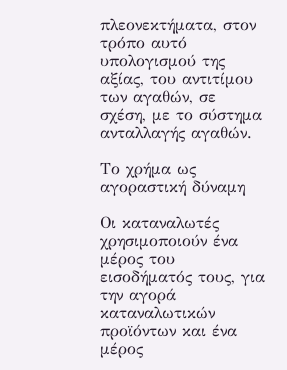πλεονεκτήματα, στον τρόπο αυτό υπολογισμού της αξίας, του αντιτίμου των αγαθών, σε σχέση, με το σύστημα ανταλλαγής αγαθών.

Το χρήμα ως αγοραστική δύναμη

Οι καταναλωτές χρησιμοποιούν ένα μέρος του εισοδήματός τους, για την αγορά καταναλωτικών προϊόντων και ένα μέρος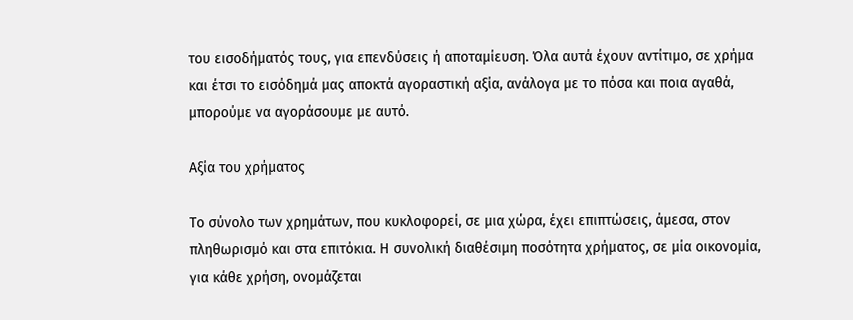του εισοδήματός τους, για επενδύσεις ή αποταμίευση. Όλα αυτά έχουν αντίτιμο, σε χρήμα και έτσι το εισόδημά μας αποκτά αγοραστική αξία, ανάλογα με το πόσα και ποια αγαθά, μπορούμε να αγοράσουμε με αυτό.

Αξία του χρήματος

Το σύνολο των χρημάτων, που κυκλοφορεί, σε μια χώρα, έχει επιπτώσεις, άμεσα, στον πληθωρισμό και στα επιτόκια. Η συνολική διαθέσιμη ποσότητα χρήματος, σε μία οικονομία, για κάθε χρήση, ονομάζεται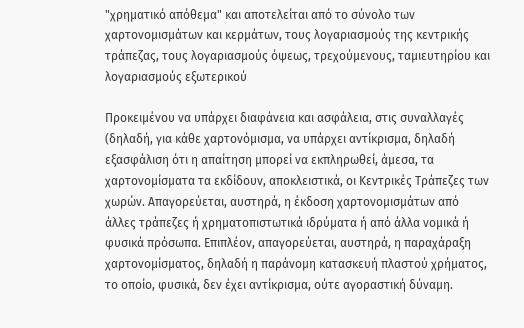"χρηματικό απόθεμα" και αποτελείται από το σύνολο των χαρτονομισμάτων και κερμάτων, τους λογαριασμούς της κεντρικής τράπεζας, τους λογαριασμούς όψεως, τρεχούμενους, ταμιευτηρίου και λογαριασμούς εξωτερικού

Προκειμένου να υπάρχει διαφάνεια και ασφάλεια, στις συναλλαγές (δηλαδή, για κάθε χαρτονόμισμα, να υπάρχει αντίκρισμα, δηλαδή εξασφάλιση ότι η απαίτηση μπορεί να εκπληρωθεί, άμεσα, τα χαρτονομίσματα τα εκδίδουν, αποκλειστικά, οι Κεντρικές Τράπεζες των χωρών. Απαγορεύεται, αυστηρά, η έκδοση χαρτονομισμάτων από άλλες τράπεζες ή χρηματοπιστωτικά ιδρύματα ή από άλλα νομικά ή φυσικά πρόσωπα. Επιπλέον, απαγορεύεται, αυστηρά, η παραχάραξη χαρτονομίσματος, δηλαδή η παράνομη κατασκευή πλαστού χρήματος, το οποίο, φυσικά, δεν έχει αντίκρισμα, ούτε αγοραστική δύναμη.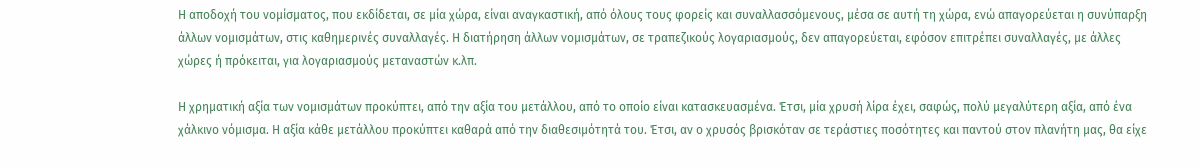Η αποδοχή του νομίσματος, που εκδίδεται, σε μία χώρα, είναι αναγκαστική, από όλους τους φορείς και συναλλασσόμενους, μέσα σε αυτή τη χώρα, ενώ απαγορεύεται η συνύπαρξη άλλων νομισμάτων, στις καθημερινές συναλλαγές. Η διατήρηση άλλων νομισμάτων, σε τραπεζικούς λογαριασμούς, δεν απαγορεύεται, εφόσον επιτρέπει συναλλαγές, με άλλες χώρες ή πρόκειται, για λογαριασμούς μεταναστών κ.λπ.

Η χρηματική αξία των νομισμάτων προκύπτει, από την αξία του μετάλλου, από το οποίο είναι κατασκευασμένα. Έτσι, μία χρυσή λίρα έχει, σαφώς, πολύ μεγαλύτερη αξία, από ένα χάλκινο νόμισμα. Η αξία κάθε μετάλλου προκύπτει καθαρά από την διαθεσιμότητά του. Έτσι, αν ο χρυσός βρισκόταν σε τεράστιες ποσότητες και παντού στον πλανήτη μας, θα είχε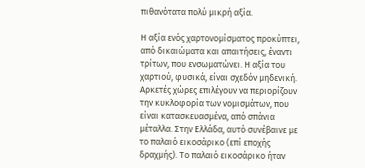πιθανότατα πολύ μικρή αξία.

Η αξία ενός χαρτονομίσματος προκύπτει, από δικαιώματα και απαιτήσεις, έναντι τρίτων, που ενσωματώνει. Η αξία του χαρτιού, φυσικά, είναι σχεδόν μηδενική. Αρκετές χώρες επιλέγουν να περιορίζουν την κυκλοφορία των νομισμάτων, που είναι κατασκευασμένα, από σπάνια μέταλλα. Στην Ελλάδα, αυτό συνέβαινε με το παλαιό εικοσάρικο (επί εποχής δραχμής). Το παλαιό εικοσάρικο ήταν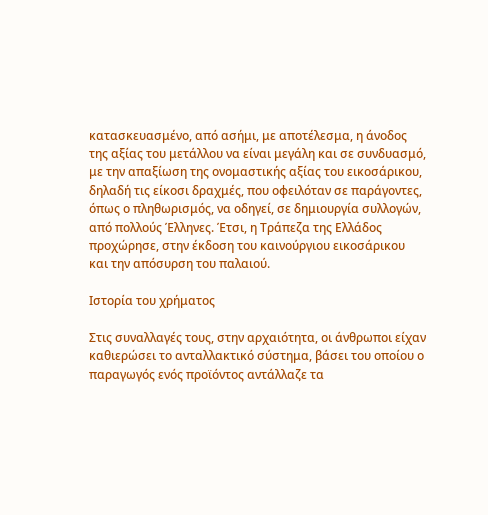κατασκευασμένο, από ασήμι, με αποτέλεσμα, η άνοδος της αξίας του μετάλλου να είναι μεγάλη και σε συνδυασμό, με την απαξίωση της ονομαστικής αξίας του εικοσάρικου, δηλαδή τις είκοσι δραχμές, που οφειλόταν σε παράγοντες, όπως ο πληθωρισμός, να οδηγεί, σε δημιουργία συλλογών, από πολλούς Έλληνες. Έτσι, η Τράπεζα της Ελλάδος προχώρησε, στην έκδοση του καινούργιου εικοσάρικου και την απόσυρση του παλαιού.

Ιστορία του χρήματος

Στις συναλλαγές τους, στην αρχαιότητα, οι άνθρωποι είχαν καθιερώσει το ανταλλακτικό σύστημα, βάσει του οποίου ο παραγωγός ενός προϊόντος αντάλλαζε τα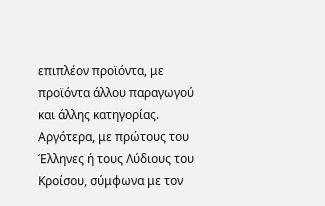επιπλέον προϊόντα, με προϊόντα άλλου παραγωγού και άλλης κατηγορίας. Αργότερα, με πρώτους του Έλληνες ή τους Λύδιους του Κροίσου, σύμφωνα με τον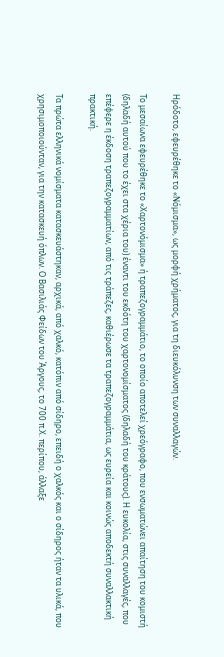Ηρόδοτο, εφευρέθηκε το «Νόμισμα», ως μορφή χρήματος, για τη διευκόλυνση των συναλλαγών.

Το μεσαίωνα εφευρέθηκε το «Χαρτονόμισμα» ή τραπεζογραμμάτιο, το οποίο αποτελεί χρεόγραφο, που ενσωματώνει απαίτηση του κομιστή (δηλαδή αυτού που το έχει στα χέρια του) έναντι του εκδότη του χαρτονομίσματος (δηλαδή του κράτους). Η ευκολία, στις συναλλαγές, που επέφερε η έκδοση τραπεζογραμματίων, από τις τράπεζες, καθιέρωσε τα τραπεζογραμμάτια, ως ευρεία και κοινώς αποδεκτή συναλλακτική πρακτική.

Τα πρώτα ελληνικά νομίσματα κατασκευάστηκαν, αρχικά, από χαλκό, κατόπιν από σίδηρο, επειδή ο χαλκός και ο σίδηρος ήταν τα υλικά, που χρησιμοποιούνταν, για την κατασκευή όπλων. Ο Βασιλιάς Φείδων του Άργους, το 700 π.Χ. περίπου, άλλαξε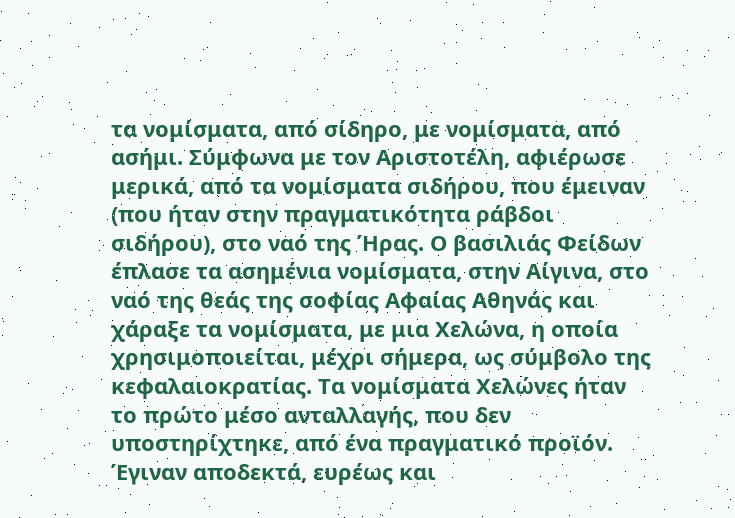τα νομίσματα, από σίδηρο, με νομίσματα, από ασήμι. Σύμφωνα με τον Αριστοτέλη, αφιέρωσε μερικά, από τα νομίσματα σιδήρου, που έμειναν (που ήταν στην πραγματικότητα ράβδοι σιδήρου), στο ναό της Ήρας. Ο βασιλιάς Φείδων έπλασε τα ασημένια νομίσματα, στην Αίγινα, στο ναό της θεάς της σοφίας Αφαίας Αθηνάς και χάραξε τα νομίσματα, με μια Χελώνα, η οποία χρησιμοποιείται, μέχρι σήμερα, ως σύμβολο της κεφαλαιοκρατίας. Τα νομίσματα Χελώνες ήταν το πρώτο μέσο ανταλλαγής, που δεν υποστηρίχτηκε, από ένα πραγματικό προϊόν. Έγιναν αποδεκτά, ευρέως και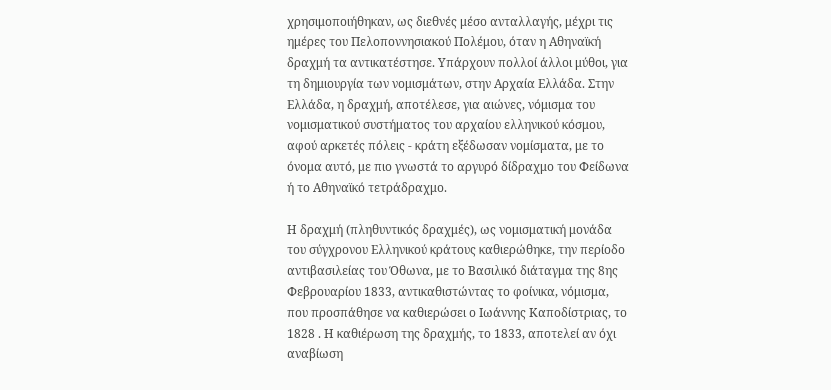χρησιμοποιήθηκαν, ως διεθνές μέσο ανταλλαγής, μέχρι τις ημέρες του Πελοποννησιακού Πολέμου, όταν η Αθηναϊκή δραχμή τα αντικατέστησε. Υπάρχουν πολλοί άλλοι μύθοι, για τη δημιουργία των νομισμάτων, στην Αρχαία Ελλάδα. Στην Ελλάδα, η δραχμή, αποτέλεσε, για αιώνες, νόμισμα του νομισματικού συστήματος του αρχαίου ελληνικού κόσμου, αφού αρκετές πόλεις - κράτη εξέδωσαν νομίσματα, με το όνομα αυτό, με πιο γνωστά το αργυρό δίδραχμο του Φείδωνα ή το Αθηναϊκό τετράδραχμο.

Η δραχμή (πληθυντικός δραχμές), ως νομισματική μονάδα του σύγχρονου Ελληνικού κράτους καθιερώθηκε, την περίοδο αντιβασιλείας του Όθωνα, με το Βασιλικό διάταγμα της 8ης Φεβρουαρίου 1833, αντικαθιστώντας το φοίνικα, νόμισμα, που προσπάθησε να καθιερώσει ο Ιωάννης Καποδίστριας, το 1828 . Η καθιέρωση της δραχμής, το 1833, αποτελεί αν όχι αναβίωση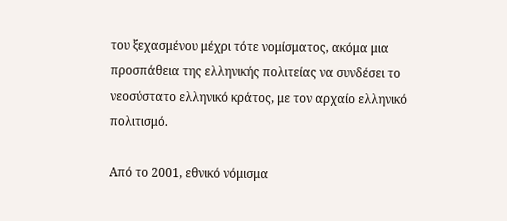του ξεχασμένου μέχρι τότε νομίσματος, ακόμα μια προσπάθεια της ελληνικής πολιτείας να συνδέσει το νεοσύστατο ελληνικό κράτος, με τον αρχαίο ελληνικό πολιτισμό.

Από το 2001, εθνικό νόμισμα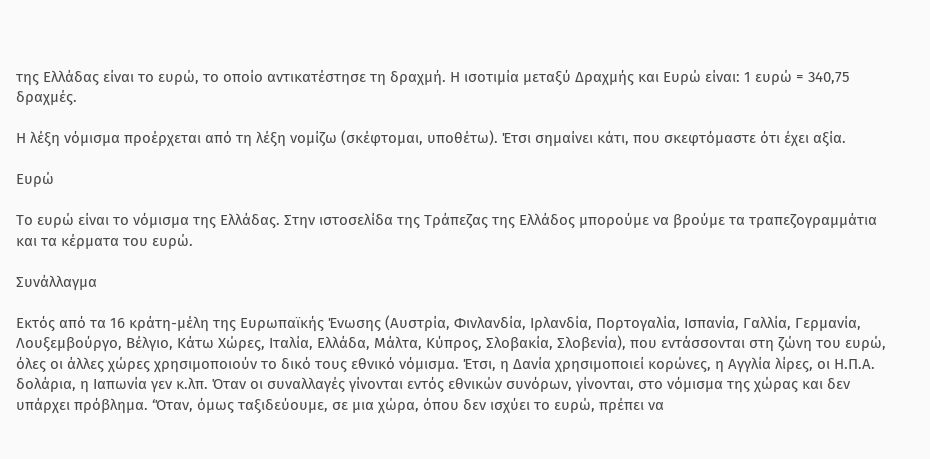της Ελλάδας είναι το ευρώ, το οποίο αντικατέστησε τη δραχμή. Η ισοτιμία μεταξύ Δραχμής και Ευρώ είναι: 1 ευρώ = 340,75 δραχμές.

Η λέξη νόμισμα προέρχεται από τη λέξη νομίζω (σκέφτομαι, υποθέτω). Έτσι σημαίνει κάτι, που σκεφτόμαστε ότι έχει αξία.

Ευρώ

Το ευρώ είναι το νόμισμα της Ελλάδας. Στην ιστοσελίδα της Τράπεζας της Ελλάδος μπορούμε να βρούμε τα τραπεζογραμμάτια και τα κέρματα του ευρώ.

Συνάλλαγμα

Εκτός από τα 16 κράτη-μέλη της Ευρωπαϊκής Ένωσης (Αυστρία, Φινλανδία, Ιρλανδία, Πορτογαλία, Ισπανία, Γαλλία, Γερμανία, Λουξεμβούργο, Βέλγιο, Κάτω Χώρες, Ιταλία, Ελλάδα, Μάλτα, Κύπρος, Σλοβακία, Σλοβενία), που εντάσσονται στη ζώνη του ευρώ, όλες οι άλλες χώρες χρησιμοποιούν το δικό τους εθνικό νόμισμα. Έτσι, η Δανία χρησιμοποιεί κορώνες, η Αγγλία λίρες, οι Η.Π.Α. δολάρια, η Ιαπωνία γεν κ.λπ. Όταν οι συναλλαγές γίνονται εντός εθνικών συνόρων, γίνονται, στο νόμισμα της χώρας και δεν υπάρχει πρόβλημα. ‘Όταν, όμως ταξιδεύουμε, σε μια χώρα, όπου δεν ισχύει το ευρώ, πρέπει να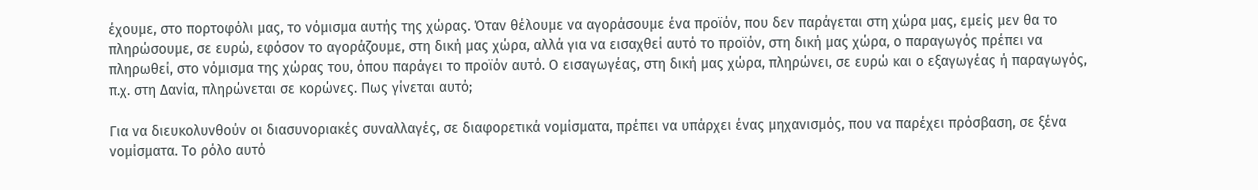έχουμε, στο πορτοφόλι μας, το νόμισμα αυτής της χώρας. Όταν θέλουμε να αγοράσουμε ένα προϊόν, που δεν παράγεται στη χώρα μας, εμείς μεν θα το πληρώσουμε, σε ευρώ, εφόσον το αγοράζουμε, στη δική μας χώρα, αλλά για να εισαχθεί αυτό το προϊόν, στη δική μας χώρα, ο παραγωγός πρέπει να πληρωθεί, στο νόμισμα της χώρας του, όπου παράγει το προϊόν αυτό. Ο εισαγωγέας, στη δική μας χώρα, πληρώνει, σε ευρώ και ο εξαγωγέας ή παραγωγός, π.χ. στη Δανία, πληρώνεται σε κορώνες. Πως γίνεται αυτό;

Για να διευκολυνθούν οι διασυνοριακές συναλλαγές, σε διαφορετικά νομίσματα, πρέπει να υπάρχει ένας μηχανισμός, που να παρέχει πρόσβαση, σε ξένα νομίσματα. Το ρόλο αυτό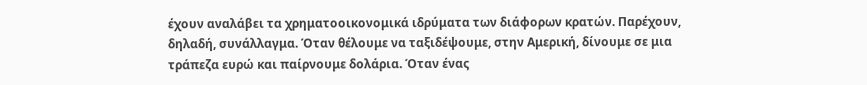έχουν αναλάβει τα χρηματοοικονομικά ιδρύματα των διάφορων κρατών. Παρέχουν, δηλαδή, συνάλλαγμα. Όταν θέλουμε να ταξιδέψουμε, στην Αμερική, δίνουμε σε μια τράπεζα ευρώ και παίρνουμε δολάρια. Όταν ένας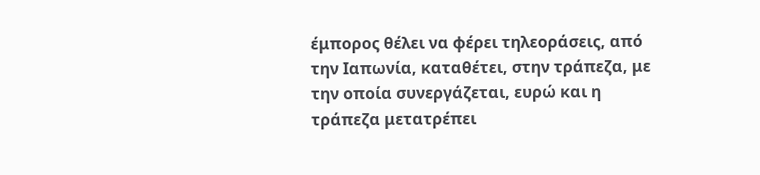έμπορος θέλει να φέρει τηλεοράσεις, από την Ιαπωνία, καταθέτει, στην τράπεζα, με την οποία συνεργάζεται, ευρώ και η τράπεζα μετατρέπει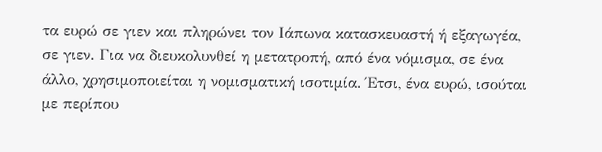τα ευρώ σε γιεν και πληρώνει τον Ιάπωνα κατασκευαστή ή εξαγωγέα, σε γιεν. Για να διευκολυνθεί η μετατροπή, από ένα νόμισμα, σε ένα άλλο, χρησιμοποιείται η νομισματική ισοτιμία. Έτσι, ένα ευρώ, ισούται με περίπου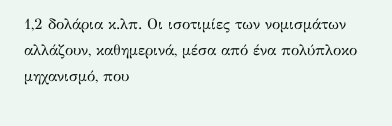1,2 δολάρια κ.λπ. Οι ισοτιμίες των νομισμάτων αλλάζουν, καθημερινά, μέσα από ένα πολύπλοκο μηχανισμό, που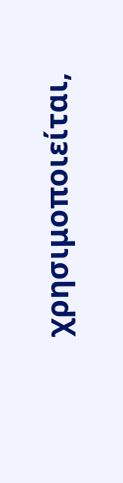χρησιμοποιείται,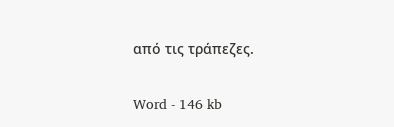από τις τράπεζες.

Word - 146 kb